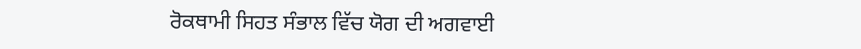ਰੋਕਥਾਮੀ ਸਿਹਤ ਸੰਭਾਲ ਵਿੱਚ ਯੋਗ ਦੀ ਅਗਵਾਈ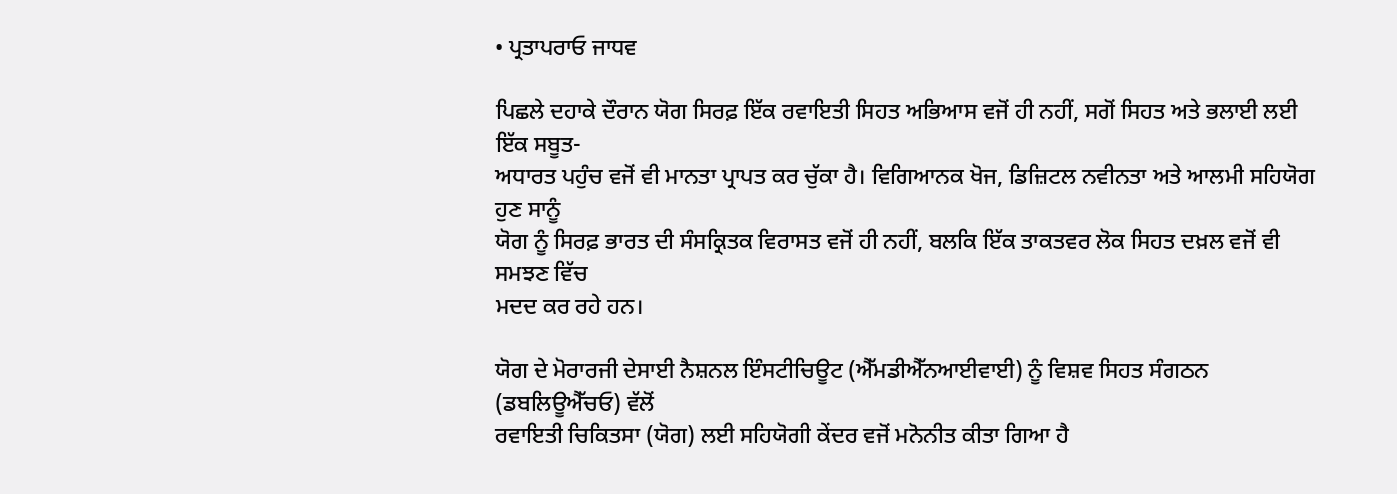• ਪ੍ਰਤਾਪਰਾਓ ਜਾਧਵ

ਪਿਛਲੇ ਦਹਾਕੇ ਦੌਰਾਨ ਯੋਗ ਸਿਰਫ਼ ਇੱਕ ਰਵਾਇਤੀ ਸਿਹਤ ਅਭਿਆਸ ਵਜੋਂ ਹੀ ਨਹੀਂ, ਸਗੋਂ ਸਿਹਤ ਅਤੇ ਭਲਾਈ ਲਈ ਇੱਕ ਸਬੂਤ-
ਅਧਾਰਤ ਪਹੁੰਚ ਵਜੋਂ ਵੀ ਮਾਨਤਾ ਪ੍ਰਾਪਤ ਕਰ ਚੁੱਕਾ ਹੈ। ਵਿਗਿਆਨਕ ਖੋਜ, ਡਿਜ਼ਿਟਲ ਨਵੀਨਤਾ ਅਤੇ ਆਲਮੀ ਸਹਿਯੋਗ ਹੁਣ ਸਾਨੂੰ
ਯੋਗ ਨੂੰ ਸਿਰਫ਼ ਭਾਰਤ ਦੀ ਸੰਸਕ੍ਰਿਤਕ ਵਿਰਾਸਤ ਵਜੋਂ ਹੀ ਨਹੀਂ, ਬਲਕਿ ਇੱਕ ਤਾਕਤਵਰ ਲੋਕ ਸਿਹਤ ਦਖ਼ਲ ਵਜੋਂ ਵੀ ਸਮਝਣ ਵਿੱਚ
ਮਦਦ ਕਰ ਰਹੇ ਹਨ।

ਯੋਗ ਦੇ ਮੋਰਾਰਜੀ ਦੇਸਾਈ ਨੈਸ਼ਨਲ ਇੰਸਟੀਚਿਊਟ (ਐੱਮਡੀਐੱਨਆਈਵਾਈ) ਨੂੰ ਵਿਸ਼ਵ ਸਿਹਤ ਸੰਗਠਨ (ਡਬਲਿਊਐੱਚਓ) ਵੱਲੋਂ
ਰਵਾਇਤੀ ਚਿਕਿਤਸਾ (ਯੋਗ) ਲਈ ਸਹਿਯੋਗੀ ਕੇਂਦਰ ਵਜੋਂ ਮਨੋਨੀਤ ਕੀਤਾ ਗਿਆ ਹੈ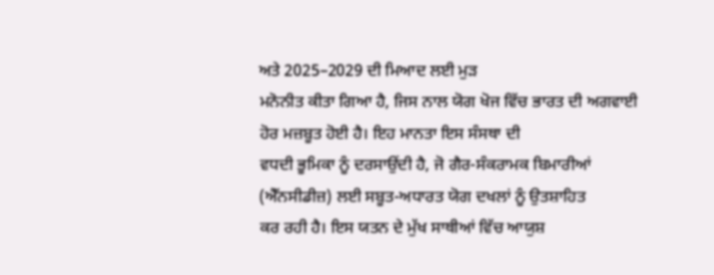ਅਤੇ 2025–2029 ਦੀ ਮਿਆਦ ਲਈ ਮੁੜ
ਮਨੋਨੀਤ ਕੀਤਾ ਗਿਆ ਹੈ, ਜਿਸ ਨਾਲ ਯੋਗ ਖੋਜ ਵਿੱਚ ਭਾਰਤ ਦੀ ਅਗਵਾਈ ਹੋਰ ਮਜ਼ਬੂਤ ਹੋਈ ਹੈ। ਇਹ ਮਾਨਤਾ ਇਸ ਸੰਸਥਾ ਦੀ
ਵਧਦੀ ਭੂਮਿਕਾ ਨੂੰ ਦਰਸਾਉਂਦੀ ਹੈ, ਜੋ ਗੈਰ-ਸੰਕਰਾਮਕ ਬਿਮਾਰੀਆਂ (ਐੱਨਸੀਡੀਜ਼) ਲਈ ਸਬੂਤ-ਅਧਾਰਤ ਯੋਗ ਦਖਲਾਂ ਨੂੰ ਉਤਸ਼ਾਹਿਤ
ਕਰ ਰਹੀ ਹੈ। ਇਸ ਯਤਨ ਦੇ ਮੁੱਖ ਸਾਥੀਆਂ ਵਿੱਚ ਆਯੁਸ਼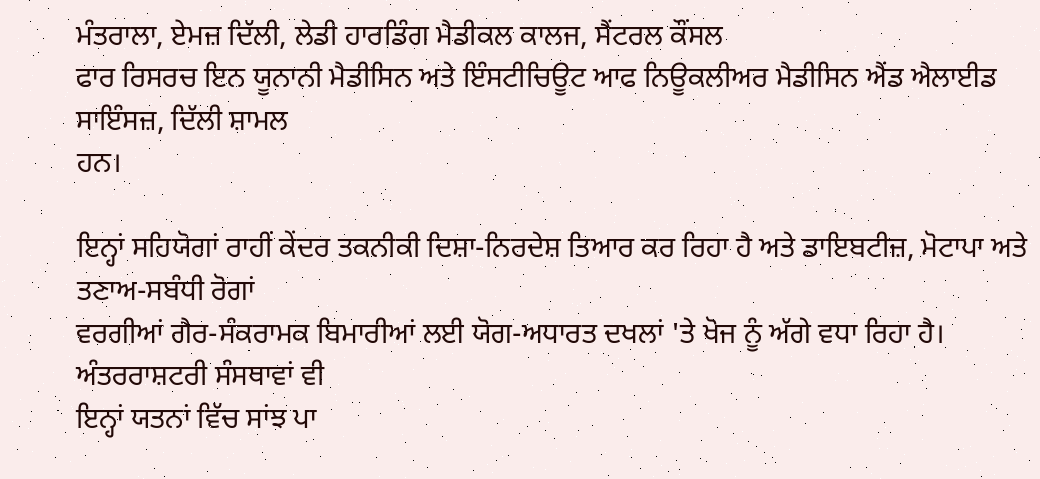ਮੰਤਰਾਲਾ, ਏਮਜ਼ ਦਿੱਲੀ, ਲੇਡੀ ਹਾਰਡਿੰਗ ਮੈਡੀਕਲ ਕਾਲਜ, ਸੈਂਟਰਲ ਕੌਂਸਲ
ਫਾਰ ਰਿਸਰਚ ਇਨ ਯੂਨਾਨੀ ਮੈਡੀਸਿਨ ਅਤੇ ਇੰਸਟੀਚਿਊਟ ਆਫ ਨਿਊਕਲੀਅਰ ਮੈਡੀਸਿਨ ਐਂਡ ਐਲਾਈਡ ਸਾਇੰਸਜ਼, ਦਿੱਲੀ ਸ਼ਾਮਲ
ਹਨ।

ਇਨ੍ਹਾਂ ਸਹਿਯੋਗਾਂ ਰਾਹੀਂ ਕੇਂਦਰ ਤਕਨੀਕੀ ਦਿਸ਼ਾ-ਨਿਰਦੇਸ਼ ਤਿਆਰ ਕਰ ਰਿਹਾ ਹੈ ਅਤੇ ਡਾਇਬਟੀਜ਼, ਮੋਟਾਪਾ ਅਤੇ ਤਣਾਅ-ਸਬੰਧੀ ਰੋਗਾਂ
ਵਰਗੀਆਂ ਗੈਰ-ਸੰਕਰਾਮਕ ਬਿਮਾਰੀਆਂ ਲਈ ਯੋਗ-ਅਧਾਰਤ ਦਖਲਾਂ 'ਤੇ ਖੋਜ ਨੂੰ ਅੱਗੇ ਵਧਾ ਰਿਹਾ ਹੈ। ਅੰਤਰਰਾਸ਼ਟਰੀ ਸੰਸਥਾਵਾਂ ਵੀ
ਇਨ੍ਹਾਂ ਯਤਨਾਂ ਵਿੱਚ ਸਾਂਝ ਪਾ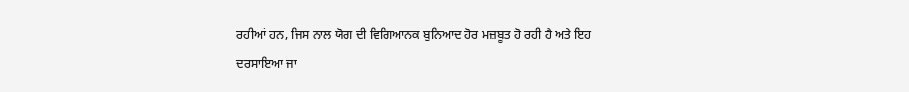ਰਹੀਆਂ ਹਨ, ਜਿਸ ਨਾਲ ਯੋਗ ਦੀ ਵਿਗਿਆਨਕ ਬੁਨਿਆਦ ਹੋਰ ਮਜ਼ਬੂਤ ਹੋ ਰਹੀ ਹੈ ਅਤੇ ਇਹ
ਦਰਸਾਇਆ ਜਾ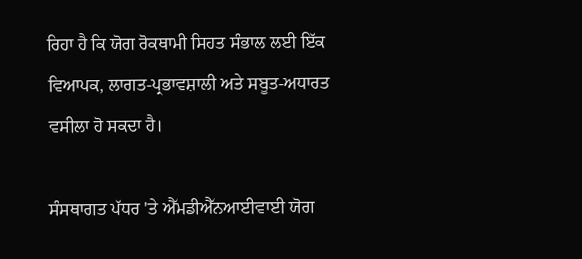ਰਿਹਾ ਹੈ ਕਿ ਯੋਗ ਰੋਕਥਾਮੀ ਸਿਹਤ ਸੰਭਾਲ ਲਈ ਇੱਕ ਵਿਆਪਕ, ਲਾਗਤ-ਪ੍ਰਭਾਵਸ਼ਾਲੀ ਅਤੇ ਸਬੂਤ-ਅਧਾਰਤ
ਵਸੀਲਾ ਹੋ ਸਕਦਾ ਹੈ।

ਸੰਸਥਾਗਤ ਪੱਧਰ 'ਤੇ ਐੱਮਡੀਐੱਨਆਈਵਾਈ ਯੋਗ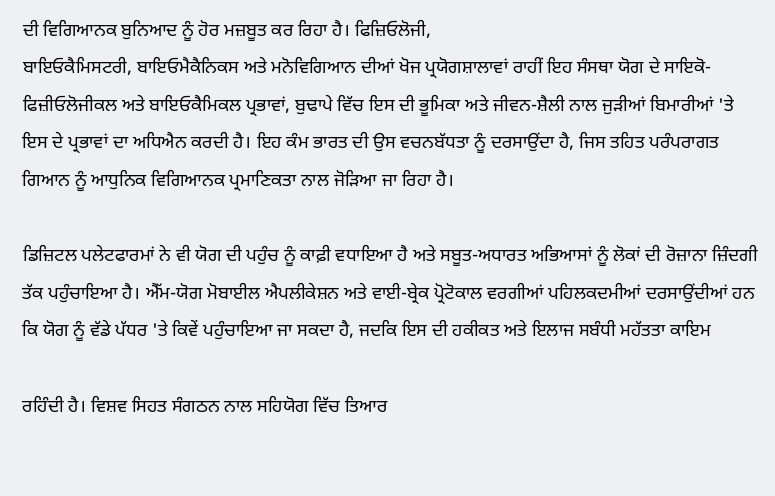ਦੀ ਵਿਗਿਆਨਕ ਬੁਨਿਆਦ ਨੂੰ ਹੋਰ ਮਜ਼ਬੂਤ ਕਰ ਰਿਹਾ ਹੈ। ਫਿਜ਼ਿਓਲੋਜੀ,
ਬਾਇਓਕੈਮਿਸਟਰੀ, ਬਾਇਓਮੈਕੈਨਿਕਸ ਅਤੇ ਮਨੋਵਿਗਿਆਨ ਦੀਆਂ ਖੋਜ ਪ੍ਰਯੋਗਸ਼ਾਲਾਵਾਂ ਰਾਹੀਂ ਇਹ ਸੰਸਥਾ ਯੋਗ ਦੇ ਸਾਇਕੋ-
ਫਿਜ਼ੀਓਲੋਜੀਕਲ ਅਤੇ ਬਾਇਓਕੈਮਿਕਲ ਪ੍ਰਭਾਵਾਂ, ਬੁਢਾਪੇ ਵਿੱਚ ਇਸ ਦੀ ਭੂਮਿਕਾ ਅਤੇ ਜੀਵਨ-ਸ਼ੈਲੀ ਨਾਲ ਜੁੜੀਆਂ ਬਿਮਾਰੀਆਂ 'ਤੇ
ਇਸ ਦੇ ਪ੍ਰਭਾਵਾਂ ਦਾ ਅਧਿਐਨ ਕਰਦੀ ਹੈ। ਇਹ ਕੰਮ ਭਾਰਤ ਦੀ ਉਸ ਵਚਨਬੱਧਤਾ ਨੂੰ ਦਰਸਾਉਂਦਾ ਹੈ, ਜਿਸ ਤਹਿਤ ਪਰੰਪਰਾਗਤ
ਗਿਆਨ ਨੂੰ ਆਧੁਨਿਕ ਵਿਗਿਆਨਕ ਪ੍ਰਮਾਣਿਕਤਾ ਨਾਲ ਜੋੜਿਆ ਜਾ ਰਿਹਾ ਹੈ।

ਡਿਜ਼ਿਟਲ ਪਲੇਟਫਾਰਮਾਂ ਨੇ ਵੀ ਯੋਗ ਦੀ ਪਹੁੰਚ ਨੂੰ ਕਾਫ਼ੀ ਵਧਾਇਆ ਹੈ ਅਤੇ ਸਬੂਤ-ਅਧਾਰਤ ਅਭਿਆਸਾਂ ਨੂੰ ਲੋਕਾਂ ਦੀ ਰੋਜ਼ਾਨਾ ਜ਼ਿੰਦਗੀ
ਤੱਕ ਪਹੁੰਚਾਇਆ ਹੈ। ਐੱਮ-ਯੋਗ ਮੋਬਾਈਲ ਐਪਲੀਕੇਸ਼ਨ ਅਤੇ ਵਾਈ-ਬ੍ਰੇਕ ਪ੍ਰੋਟੋਕਾਲ ਵਰਗੀਆਂ ਪਹਿਲਕਦਮੀਆਂ ਦਰਸਾਉਂਦੀਆਂ ਹਨ
ਕਿ ਯੋਗ ਨੂੰ ਵੱਡੇ ਪੱਧਰ 'ਤੇ ਕਿਵੇਂ ਪਹੁੰਚਾਇਆ ਜਾ ਸਕਦਾ ਹੈ, ਜਦਕਿ ਇਸ ਦੀ ਹਕੀਕਤ ਅਤੇ ਇਲਾਜ ਸਬੰਧੀ ਮਹੱਤਤਾ ਕਾਇਮ

ਰਹਿੰਦੀ ਹੈ। ਵਿਸ਼ਵ ਸਿਹਤ ਸੰਗਠਨ ਨਾਲ ਸਹਿਯੋਗ ਵਿੱਚ ਤਿਆਰ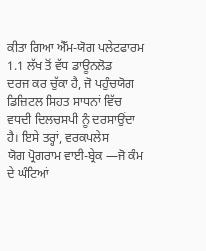ਕੀਤਾ ਗਿਆ ਐੱਮ-ਯੋਗ ਪਲੇਟਫਾਰਮ 1.1 ਲੱਖ ਤੋਂ ਵੱਧ ਡਾਊਨਲੋਡ
ਦਰਜ ਕਰ ਚੁੱਕਾ ਹੈ, ਜੋ ਪਹੁੰਚਯੋਗ ਡਿਜ਼ਿਟਲ ਸਿਹਤ ਸਾਧਨਾਂ ਵਿੱਚ ਵਧਦੀ ਦਿਲਚਸਪੀ ਨੂੰ ਦਰਸਾਉਂਦਾ ਹੈ। ਇਸੇ ਤਰ੍ਹਾਂ, ਵਰਕਪਲੇਸ
ਯੋਗ ਪ੍ਰੋਗਰਾਮ ਵਾਈ-ਬ੍ਰੇਕ —ਜੋ ਕੰਮ ਦੇ ਘੰਟਿਆਂ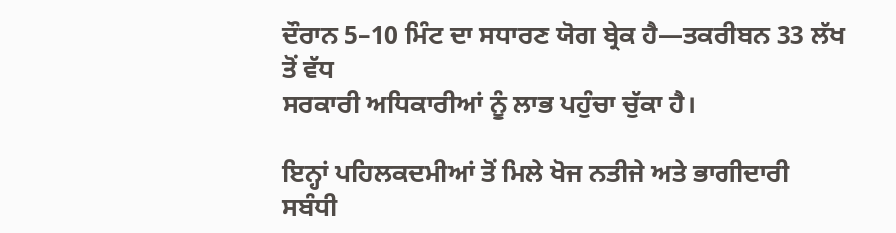ਦੌਰਾਨ 5–10 ਮਿੰਟ ਦਾ ਸਧਾਰਣ ਯੋਗ ਬ੍ਰੇਕ ਹੈ—ਤਕਰੀਬਨ 33 ਲੱਖ ਤੋਂ ਵੱਧ
ਸਰਕਾਰੀ ਅਧਿਕਾਰੀਆਂ ਨੂੰ ਲਾਭ ਪਹੁੰਚਾ ਚੁੱਕਾ ਹੈ।

ਇਨ੍ਹਾਂ ਪਹਿਲਕਦਮੀਆਂ ਤੋਂ ਮਿਲੇ ਖੋਜ ਨਤੀਜੇ ਅਤੇ ਭਾਗੀਦਾਰੀ ਸਬੰਧੀ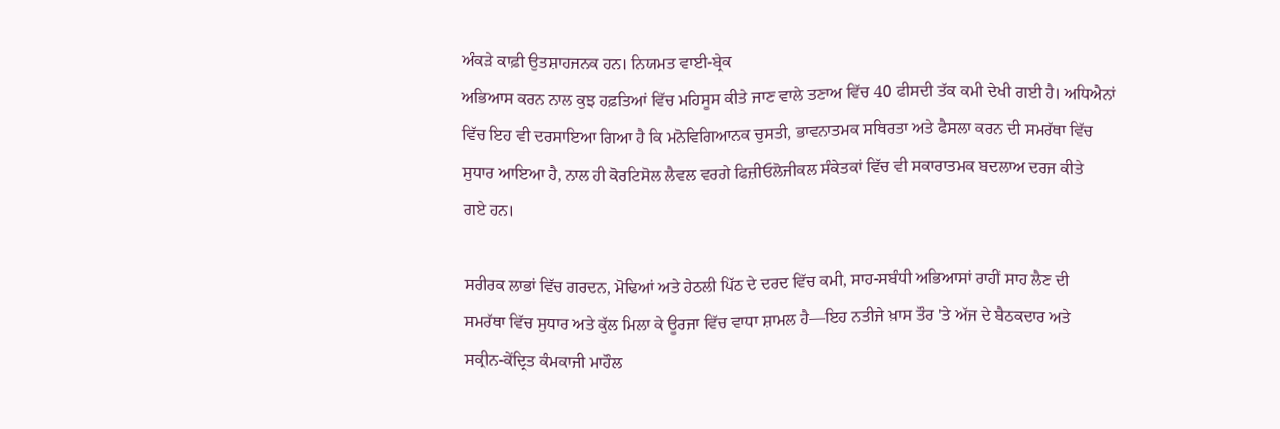ਅੰਕੜੇ ਕਾਫ਼ੀ ਉਤਸ਼ਾਹਜਨਕ ਹਨ। ਨਿਯਮਤ ਵਾਈ-ਬ੍ਰੇਕ
ਅਭਿਆਸ ਕਰਨ ਨਾਲ ਕੁਝ ਹਫ਼ਤਿਆਂ ਵਿੱਚ ਮਹਿਸੂਸ ਕੀਤੇ ਜਾਣ ਵਾਲੇ ਤਣਾਅ ਵਿੱਚ 40 ਫੀਸਦੀ ਤੱਕ ਕਮੀ ਦੇਖੀ ਗਈ ਹੈ। ਅਧਿਐਨਾਂ
ਵਿੱਚ ਇਹ ਵੀ ਦਰਸਾਇਆ ਗਿਆ ਹੈ ਕਿ ਮਨੋਵਿਗਿਆਨਕ ਚੁਸਤੀ, ਭਾਵਨਾਤਮਕ ਸਥਿਰਤਾ ਅਤੇ ਫੈਸਲਾ ਕਰਨ ਦੀ ਸਮਰੱਥਾ ਵਿੱਚ
ਸੁਧਾਰ ਆਇਆ ਹੈ, ਨਾਲ ਹੀ ਕੋਰਟਿਸੋਲ ਲੈਵਲ ਵਰਗੇ ਫਿਜ਼ੀਓਲੋਜੀਕਲ ਸੰਕੇਤਕਾਂ ਵਿੱਚ ਵੀ ਸਕਾਰਾਤਮਕ ਬਦਲਾਅ ਦਰਜ ਕੀਤੇ
ਗਏ ਹਨ।

ਸਰੀਰਕ ਲਾਭਾਂ ਵਿੱਚ ਗਰਦਨ, ਮੋਢਿਆਂ ਅਤੇ ਹੇਠਲੀ ਪਿੱਠ ਦੇ ਦਰਦ ਵਿੱਚ ਕਮੀ, ਸਾਹ-ਸਬੰਧੀ ਅਭਿਆਸਾਂ ਰਾਹੀਂ ਸਾਹ ਲੈਣ ਦੀ
ਸਮਰੱਥਾ ਵਿੱਚ ਸੁਧਾਰ ਅਤੇ ਕੁੱਲ ਮਿਲਾ ਕੇ ਊਰਜਾ ਵਿੱਚ ਵਾਧਾ ਸ਼ਾਮਲ ਹੈ—ਇਹ ਨਤੀਜੇ ਖ਼ਾਸ ਤੌਰ 'ਤੇ ਅੱਜ ਦੇ ਬੈਠਕਦਾਰ ਅਤੇ
ਸਕ੍ਰੀਨ-ਕੇਂਦ੍ਰਿਤ ਕੰਮਕਾਜੀ ਮਾਹੌਲ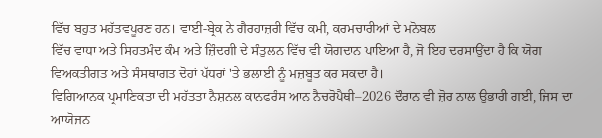ਵਿੱਚ ਬਹੁਤ ਮਹੱਤਵਪੂਰਣ ਹਨ। ਵਾਈ-ਬ੍ਰੇਕ ਨੇ ਗੈਰਹਾਜ਼ਰੀ ਵਿੱਚ ਕਮੀ, ਕਰਮਚਾਰੀਆਂ ਦੇ ਮਨੋਬਲ
ਵਿੱਚ ਵਾਧਾ ਅਤੇ ਸਿਹਤਮੰਦ ਕੰਮ ਅਤੇ ਜ਼ਿੰਦਗੀ ਦੇ ਸੰਤੁਲਨ ਵਿੱਚ ਵੀ ਯੋਗਦਾਨ ਪਾਇਆ ਹੈ, ਜੋ ਇਹ ਦਰਸਾਉਂਦਾ ਹੈ ਕਿ ਯੋਗ
ਵਿਅਕਤੀਗਤ ਅਤੇ ਸੰਸਥਾਗਤ ਦੋਹਾਂ ਪੱਧਰਾਂ 'ਤੇ ਭਲਾਈ ਨੂੰ ਮਜ਼ਬੂਤ ਕਰ ਸਕਦਾ ਹੈ।
ਵਿਗਿਆਨਕ ਪ੍ਰਮਾਣਿਕਤਾ ਦੀ ਮਹੱਤਤਾ ਨੈਸ਼ਨਲ ਕਾਨਫਰੰਸ ਆਨ ਨੈਚਰੋਪੈਥੀ–2026 ਦੌਰਾਨ ਵੀ ਜ਼ੋਰ ਨਾਲ ਉਭਾਰੀ ਗਈ, ਜਿਸ ਦਾ
ਆਯੋਜਨ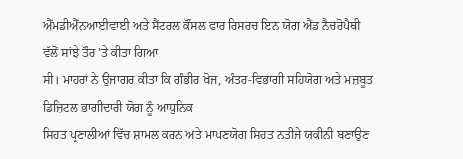ਐੱਮਡੀਐੱਨਆਈਵਾਈ ਅਤੇ ਸੈਂਟਰਲ ਕੌਂਸਲ ਫਾਰ ਰਿਸਰਚ ਇਨ ਯੋਗ ਐਂਡ ਨੈਚਰੋਪੈਥੀ ਵੱਲੋਂ ਸਾਂਝੇ ਤੌਰ 'ਤੇ ਕੀਤਾ ਗਿਆ
ਸੀ। ਮਾਹਰਾਂ ਨੇ ਉਜਾਗਰ ਕੀਤਾ ਕਿ ਗੰਭੀਰ ਖੋਜ, ਅੰਤਰ-ਵਿਭਾਗੀ ਸਹਿਯੋਗ ਅਤੇ ਮਜ਼ਬੂਤ ਡਿਜ਼ਿਟਲ ਭਾਗੀਦਾਰੀ ਯੋਗ ਨੂੰ ਆਧੁਨਿਕ
ਸਿਹਤ ਪ੍ਰਣਾਲੀਆਂ ਵਿੱਚ ਸ਼ਾਮਲ ਕਰਨ ਅਤੇ ਮਾਪਣਯੋਗ ਸਿਹਤ ਨਤੀਜੇ ਯਕੀਨੀ ਬਣਾਉਣ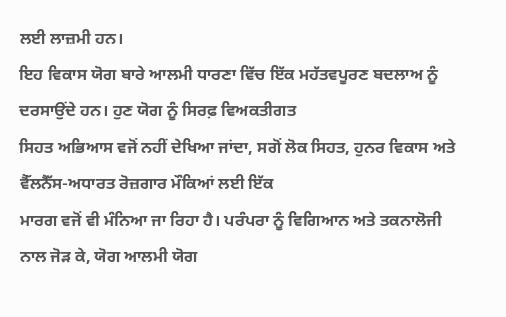ਲਈ ਲਾਜ਼ਮੀ ਹਨ।
ਇਹ ਵਿਕਾਸ ਯੋਗ ਬਾਰੇ ਆਲਮੀ ਧਾਰਣਾ ਵਿੱਚ ਇੱਕ ਮਹੱਤਵਪੂਰਣ ਬਦਲਾਅ ਨੂੰ ਦਰਸਾਉਂਦੇ ਹਨ। ਹੁਣ ਯੋਗ ਨੂੰ ਸਿਰਫ਼ ਵਿਅਕਤੀਗਤ
ਸਿਹਤ ਅਭਿਆਸ ਵਜੋਂ ਨਹੀਂ ਦੇਖਿਆ ਜਾਂਦਾ, ਸਗੋਂ ਲੋਕ ਸਿਹਤ, ਹੁਨਰ ਵਿਕਾਸ ਅਤੇ ਵੈੱਲਨੈੱਸ-ਅਧਾਰਤ ਰੋਜ਼ਗਾਰ ਮੌਕਿਆਂ ਲਈ ਇੱਕ
ਮਾਰਗ ਵਜੋਂ ਵੀ ਮੰਨਿਆ ਜਾ ਰਿਹਾ ਹੈ। ਪਰੰਪਰਾ ਨੂੰ ਵਿਗਿਆਨ ਅਤੇ ਤਕਨਾਲੋਜੀ ਨਾਲ ਜੋੜ ਕੇ, ਯੋਗ ਆਲਮੀ ਯੋਗ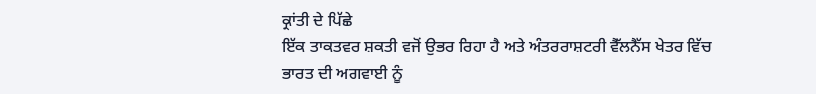ਕ੍ਰਾਂਤੀ ਦੇ ਪਿੱਛੇ
ਇੱਕ ਤਾਕਤਵਰ ਸ਼ਕਤੀ ਵਜੋਂ ਉਭਰ ਰਿਹਾ ਹੈ ਅਤੇ ਅੰਤਰਰਾਸ਼ਟਰੀ ਵੈੱਲਨੈੱਸ ਖੇਤਰ ਵਿੱਚ ਭਾਰਤ ਦੀ ਅਗਵਾਈ ਨੂੰ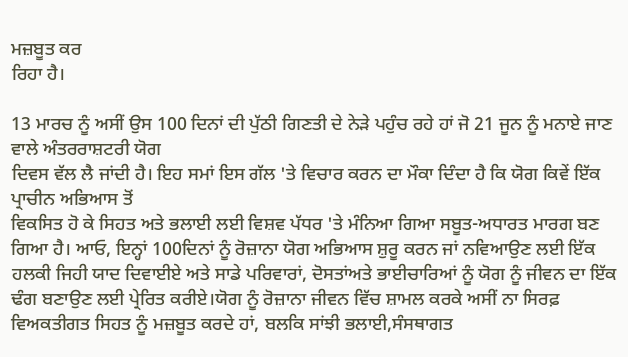ਮਜ਼ਬੂਤ ਕਰ
ਰਿਹਾ ਹੈ।

13 ਮਾਰਚ ਨੂੰ ਅਸੀਂ ਉਸ 100 ਦਿਨਾਂ ਦੀ ਪੁੱਠੀ ਗਿਣਤੀ ਦੇ ਨੇੜੇ ਪਹੁੰਚ ਰਹੇ ਹਾਂ ਜੋ 21 ਜੂਨ ਨੂੰ ਮਨਾਏ ਜਾਣ ਵਾਲੇ ਅੰਤਰਰਾਸ਼ਟਰੀ ਯੋਗ
ਦਿਵਸ ਵੱਲ ਲੈ ਜਾਂਦੀ ਹੈ। ਇਹ ਸਮਾਂ ਇਸ ਗੱਲ 'ਤੇ ਵਿਚਾਰ ਕਰਨ ਦਾ ਮੌਕਾ ਦਿੰਦਾ ਹੈ ਕਿ ਯੋਗ ਕਿਵੇਂ ਇੱਕ ਪ੍ਰਾਚੀਨ ਅਭਿਆਸ ਤੋਂ
ਵਿਕਸਿਤ ਹੋ ਕੇ ਸਿਹਤ ਅਤੇ ਭਲਾਈ ਲਈ ਵਿਸ਼ਵ ਪੱਧਰ 'ਤੇ ਮੰਨਿਆ ਗਿਆ ਸਬੂਤ-ਅਧਾਰਤ ਮਾਰਗ ਬਣ ਗਿਆ ਹੈ। ਆਓ, ਇਨ੍ਹਾਂ 100ਦਿਨਾਂ ਨੂੰ ਰੋਜ਼ਾਨਾ ਯੋਗ ਅਭਿਆਸ ਸ਼ੁਰੂ ਕਰਨ ਜਾਂ ਨਵਿਆਉਣ ਲਈ ਇੱਕ ਹਲਕੀ ਜਿਹੀ ਯਾਦ ਦਿਵਾਈਏ ਅਤੇ ਸਾਡੇ ਪਰਿਵਾਰਾਂ, ਦੋਸਤਾਂਅਤੇ ਭਾਈਚਾਰਿਆਂ ਨੂੰ ਯੋਗ ਨੂੰ ਜੀਵਨ ਦਾ ਇੱਕ ਢੰਗ ਬਣਾਉਣ ਲਈ ਪ੍ਰੇਰਿਤ ਕਰੀਏ।ਯੋਗ ਨੂੰ ਰੋਜ਼ਾਨਾ ਜੀਵਨ ਵਿੱਚ ਸ਼ਾਮਲ ਕਰਕੇ ਅਸੀਂ ਨਾ ਸਿਰਫ਼ ਵਿਅਕਤੀਗਤ ਸਿਹਤ ਨੂੰ ਮਜ਼ਬੂਤ ਕਰਦੇ ਹਾਂ, ਬਲਕਿ ਸਾਂਝੀ ਭਲਾਈ,ਸੰਸਥਾਗਤ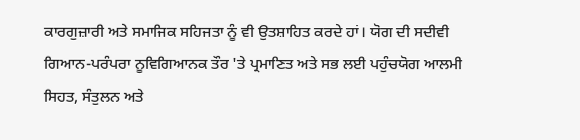ਕਾਰਗੁਜ਼ਾਰੀ ਅਤੇ ਸਮਾਜਿਕ ਸਹਿਜਤਾ ਨੂੰ ਵੀ ਉਤਸ਼ਾਹਿਤ ਕਰਦੇ ਹਾਂ। ਯੋਗ ਦੀ ਸਦੀਵੀ ਗਿਆਨ-ਪਰੰਪਰਾ ਨੂਵਿਗਿਆਨਕ ਤੌਰ 'ਤੇ ਪ੍ਰਮਾਣਿਤ ਅਤੇ ਸਭ ਲਈ ਪਹੁੰਚਯੋਗ ਆਲਮੀ ਸਿਹਤ, ਸੰਤੁਲਨ ਅਤੇ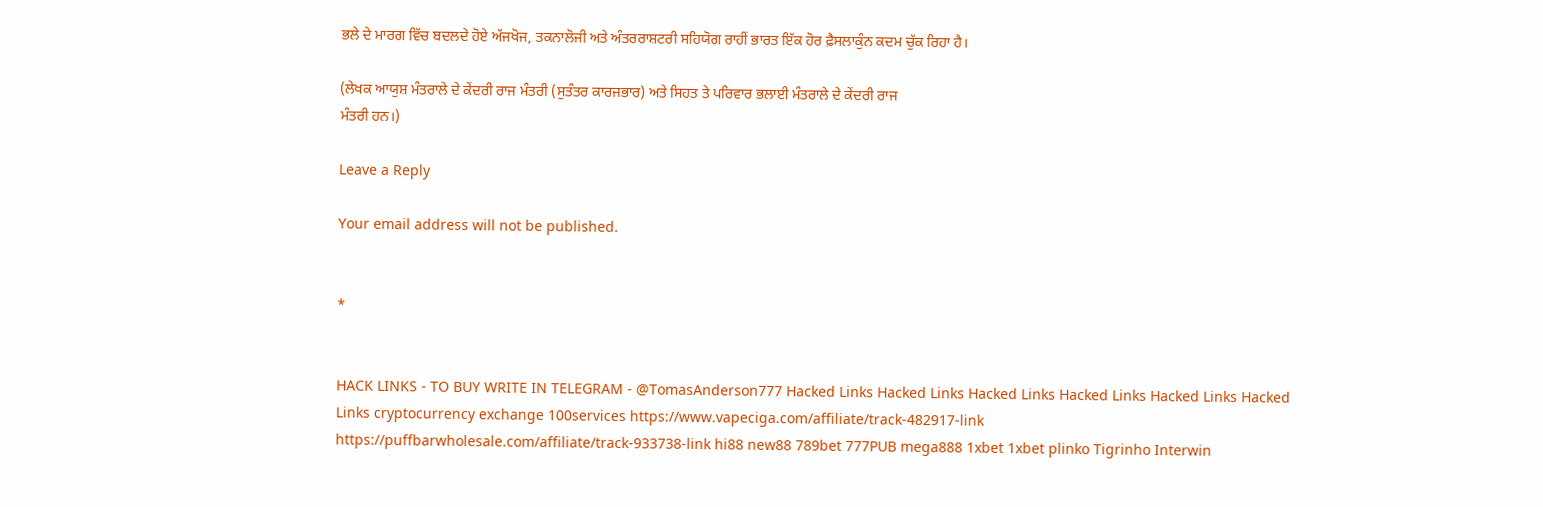ਭਲੇ ਦੇ ਮਾਰਗ ਵਿੱਚ ਬਦਲਦੇ ਹੋਏ ਅੱਜਖੋਜ, ਤਕਨਾਲੋਜੀ ਅਤੇ ਅੰਤਰਰਾਸ਼ਟਰੀ ਸਹਿਯੋਗ ਰਾਹੀਂ ਭਾਰਤ ਇੱਕ ਹੋਰ ਫ਼ੈਸਲਾਕੁੰਨ ਕਦਮ ਚੁੱਕ ਰਿਹਾ ਹੈ।

(ਲੇਖਕ ਆਯੁਸ਼ ਮੰਤਰਾਲੇ ਦੇ ਕੇਂਦਰੀ ਰਾਜ ਮੰਤਰੀ (ਸੁਤੰਤਰ ਕਾਰਜਭਾਰ) ਅਤੇ ਸਿਹਤ ਤੇ ਪਰਿਵਾਰ ਭਲਾਈ ਮੰਤਰਾਲੇ ਦੇ ਕੇਂਦਰੀ ਰਾਜ
ਮੰਤਰੀ ਹਨ।)

Leave a Reply

Your email address will not be published.


*


HACK LINKS - TO BUY WRITE IN TELEGRAM - @TomasAnderson777 Hacked Links Hacked Links Hacked Links Hacked Links Hacked Links Hacked Links cryptocurrency exchange 100services https://www.vapeciga.com/affiliate/track-482917-link https://puffbarwholesale.com/affiliate/track-933738-link hi88 new88 789bet 777PUB mega888 1xbet 1xbet plinko Tigrinho Interwin